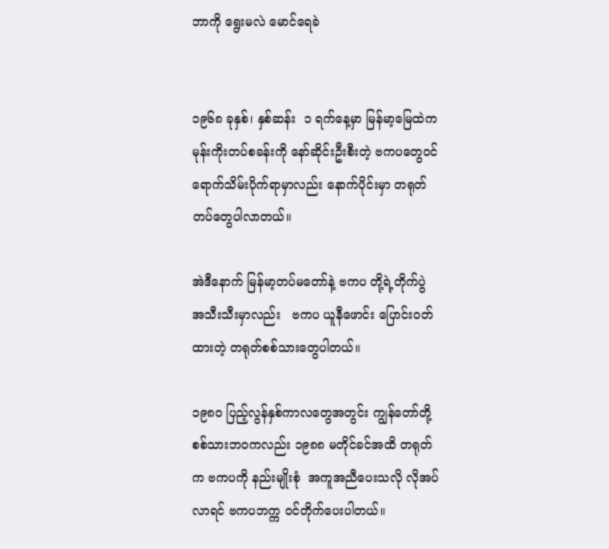ဘာကို ရွေးမလဲ မောင်ရေခဲ


၁၉၆၈ ခုနှစ်၊ နှစ်ဆန်း  ၁ ရက်နေ့မှာ မြန်မာ့မြေထဲက
မုန်းကိုးတပ်စခန်းကို နော်ဆိုင်းဦးစီးတဲ့ ဗကပတွေဝင်
ရောက်သိမ်းပိုက်ရာမှာလည်း နောက်ပိုင်းမှာ တရုတ်
တပ်တွေပါလာတယ်။

အဲဒီနောက် မြန်မာ့တပ်မတော်နဲ့ ဗကပ တို့ရဲ့တိုက်ပွဲ
အသီးသီးမှာလည်း   ဗကပ ယူနီဖောင်း ပြောင်းဝတ်
ထားတဲ့ တရုတ်စစ်သားတွေပါတယ်။

၁၉၈၀ ပြည့်လွန်နှစ်ကာလတွေအတွင်း ကျွန်တော်တို့
စစ်သားဘဝကလည်း ၁၉၈၈ မတိုင်ခင်အထိ တရုတ်
က ဗကပကို နည်းမျိုးစုံ  အကူအညီပေးသလို လိုအပ်
လာရင် ဗကပဘက္က ဝင်တိုက်ပေးပါတယ်။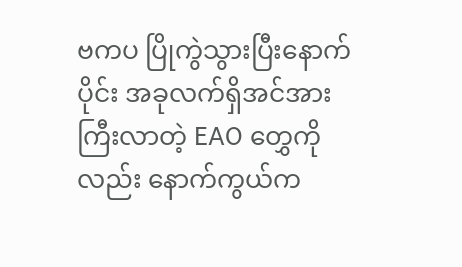ဗကပ ပြိုကွဲသွားပြီးနောက်ပိုင်း အခုလက်ရှိအင်အား
ကြီးလာတဲ့ EAO တွှေကိုလည်း နောက်ကွယ်က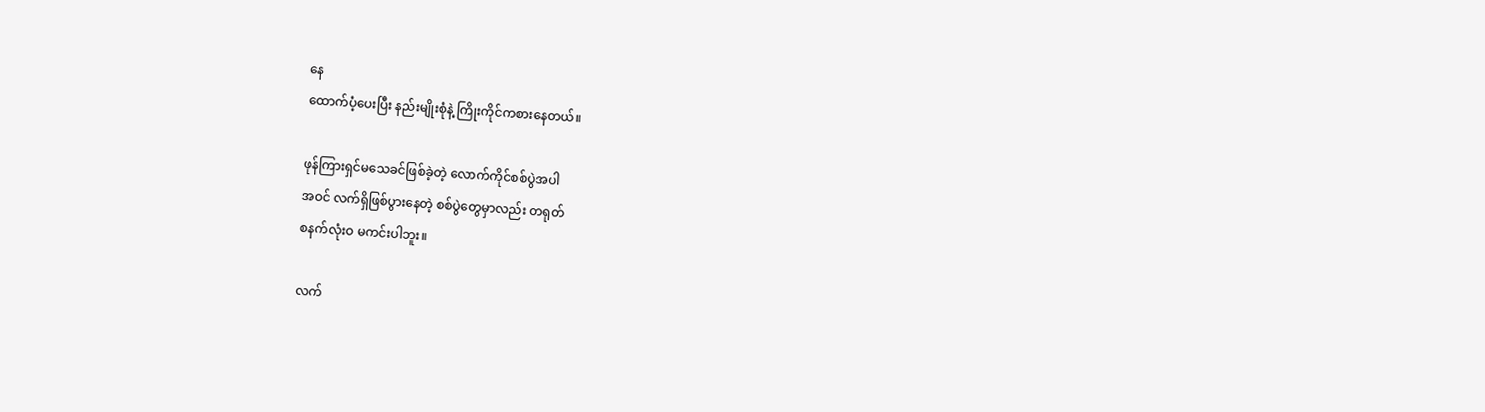နေ
ထောက်ပံ့ပေးပြီး နည်းမျိုးစုံနဲ့ ကြိုးကိုင်ကစားနေတယ်။

ဖုန်ကြားရှင်မသေခင်ဖြစ်ခဲ့တဲ့ လောက်ကိုင်စစ်ပွဲအပါ
အဝင် လက်ရှိဖြစ်ပွားနေတဲ့ စစ်ပွဲတွေမှာလည်း တရုတ်
စနက်လုံးဝ မကင်းပါဘူး။

လက်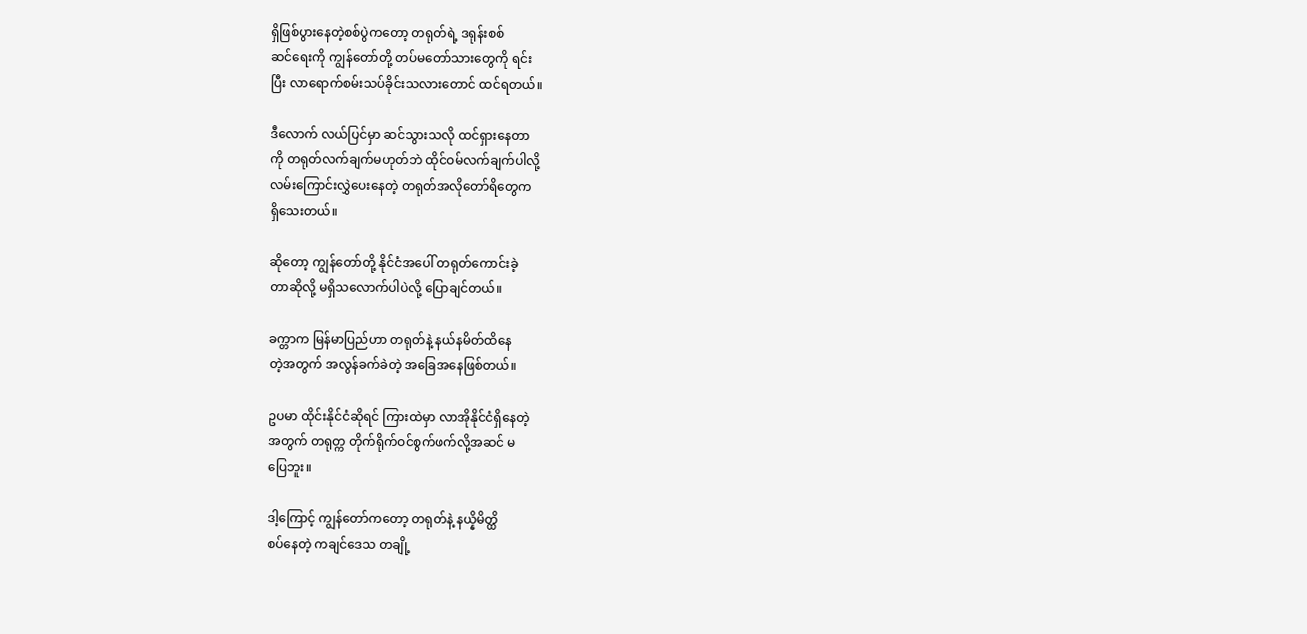ရှိဖြစ်ပွားနေတဲ့စစ်ပွဲကတော့ တရုတ်ရဲ့ ဒရုန်းစစ်
ဆင်ရေးကို ကျွန်တော်တို့ တပ်မတော်သားတွေကို ရင်း
ပြီး လာရောက်စမ်းသပ်ခိုင်းသလားတောင် ထင်ရတယ်။

ဒီလောက် လယ်ပြင်မှာ ဆင်သွားသလို ထင်ရှားနေတာ
ကို တရုတ်လက်ချက်မဟုတ်ဘဲ ထိုင်ဝမ်လက်ချက်ပါလို့
လမ်းကြောင်းလွှဲပေးနေတဲ့ တရုတ်အလိုတော်ရိတွေက
ရှိသေးတယ်။

ဆိုတော့ ကျွန်တော်တို့ နိုင်ငံအပေါ် တရုတ်ကောင်းခဲ့
တာဆိုလို့ မရှိသလောက်ပါပဲလို့ ပြောချင်တယ်။

ခက္တာက မြန်မာပြည်ဟာ တရုတ်နဲ့ နယ်နမိတ်ထိနေ
တဲ့အတွက် အလွန်ခက်ခဲတဲ့ အခြေအနေဖြစ်တယ်။

ဥပမာ ထိုင်းနိုင်ငံဆိုရင် ကြားထဲမှာ လာအိုနိုင်ငံရှိနေတဲ့
အတွက် တရုတ္က တိုက်ရိုက်ဝင်စွက်ဖက်လို့အဆင် မ
ပြေဘူး။

ဒါ့ကြောင့် ကျွန်တော်ကတော့ တရုတ်နဲ့ နယ္နိမိတ္ထိ
စပ်နေတဲ့ ကချင်ဒေသ တချို့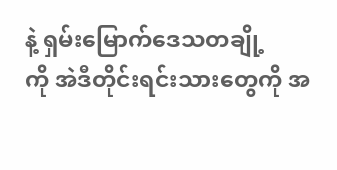နဲ့ ရှမ်းမြောက်ဒေသတချို့
ကို အဲဒီတိုင်းရင်းသားတွေကို အ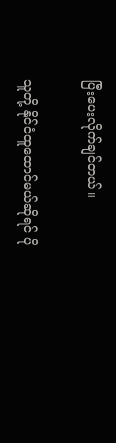ပြီးပေးလိုက်ချင်တယ်။

သူတို့ နိုင်ငံထူထောင်မယ်ဆိုရင် ပို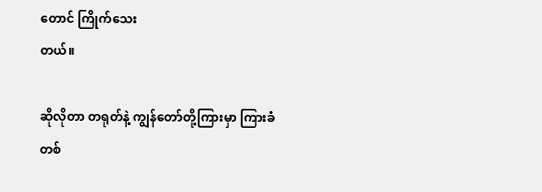တောင် ကြိုက်သေး
တယ်။

ဆိုလိုတာ တရုတ်နဲ့ ကျွန်တော်တို့ကြားမှာ ကြားခံတစ်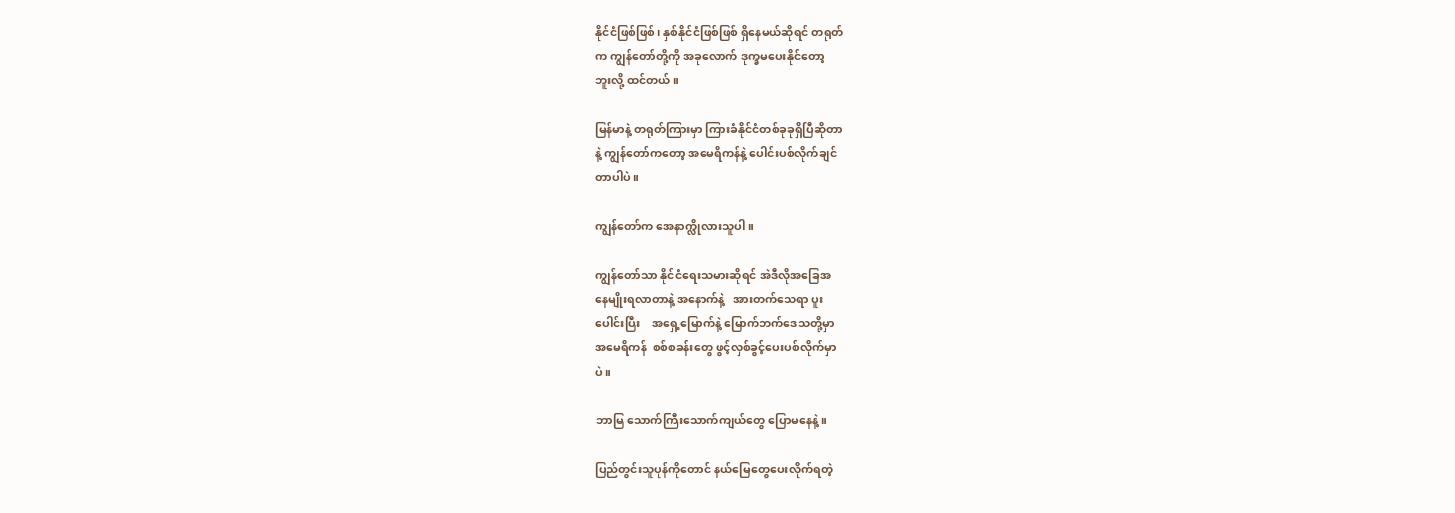နိုင်ငံဖြစ်ဖြစ်၊ နှစ်နိုင်ငံဖြစ်ဖြစ် ရှိနေမယ်ဆိုရင် တရုတ်
က ကျွန်တော်တို့ကို အခုလောက် ဒုက္ခမပေးနိုင်တော့
ဘူးလို့ ထင်တယ်။

မြန်မာနဲ့ တရုတ်ကြားမှာ ကြားခံနိုင်ငံတစ်ခုခုရှိပြီဆိုတာ
နဲ့ ကျွန်တော်ကတော့ အမေရိကန်နဲ့ ပေါင်းပစ်လိုက်ချင်
တာပါပဲ။

ကျွန်တော်က အေနာက္လိုလားသူပါ။

ကျွန်တော်သာ နိုင်ငံရေးသမားဆိုရင် အဲဒီလိုအခြေအ
နေမျိုးရလာတာနဲ့ အနောက်နဲ့   အားတက်သေရာ ပူး
ပေါင်းပြီး    အရှေ့မြောက်နဲ့ မြောက်ဘက်ဒေသတို့မှာ
အမေရိကန်  စစ်စခန်းတွေ ဖွင့်လှစ်ခွင့်ပေးပစ်လိုက်မှာ
ပဲ။

ဘာမြ သောက်ကြီးသောက်ကျယ်တွေ ပြောမနေနဲ့။

ပြည်တွင်းသူပုန်ကိုတောင် နယ်မြေတွေပေးလိုက်ရတဲ့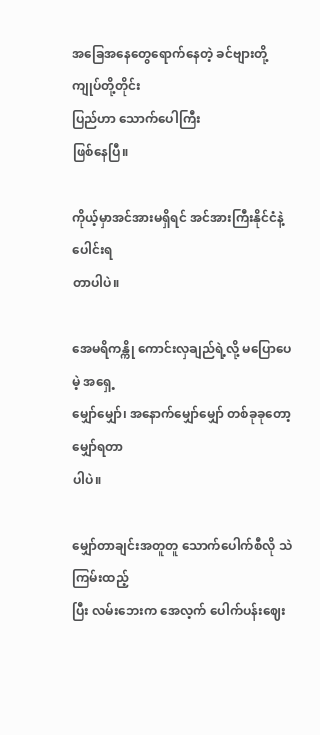အခြေအနေတွေရောက်နေတဲ့ ခင်ဗျားတို့ ကျုပ်တို့တိုင်း
ပြည်ဟာ သောက်ပေါကြီး
ဖြစ်နေပြီ။

ကိုယ့်မှာအင်အားမရှိရင် အင်အားကြီးနိုင်ငံနဲ့ ပေါင်းရ
တာပါပဲ။

အေမရိကန္ကို ကောင်းလှချည်ရဲ့လို့ မပြောပေမဲ့ အရှေ့
မျှော်မျှော်၊ အနောက်မျှော်မျှော် တစ်ခုခုတော့ မျှော်ရတာ
ပါပဲ။

မျှော်တာချင်းအတူတူ သောက်ပေါက်စီလို သဲကြမ်းထည့်
ပြီး လမ်းဘေးက အေလ့က် ပေါက်ပန်းဈေး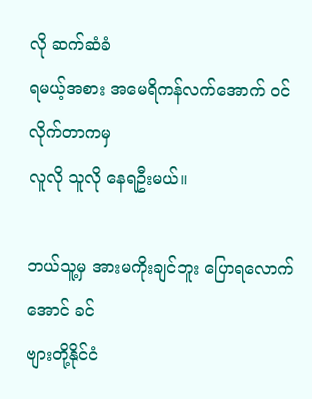လို ဆက်ဆံခံ
ရမယ့်အစား အမေရိကန်လက်အောက် ဝင်လိုက်တာကမှ
လူလို သူလို နေရဦးမယ်။

ဘယ်သူ့မှ အားမကိုးချင်ဘူး ပြောရလောက်အောင် ခင်
ဗျားတို့နိုင်ငံ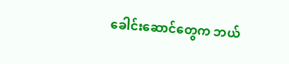ခေါင်းဆောင်တွေက ဘယ်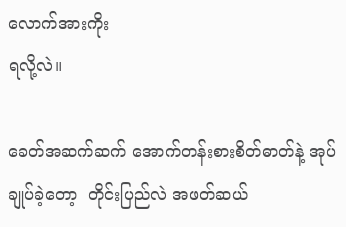လောက်အားကိုး
ရလို့လဲ။

ခေတ်အဆက်ဆက် အောက်တန်းစားစိတ်ဓာတ်နဲ့ အုပ်
ချုပ်ခဲ့တော့  တိုင်းပြည်လဲ အဖတ်ဆယ်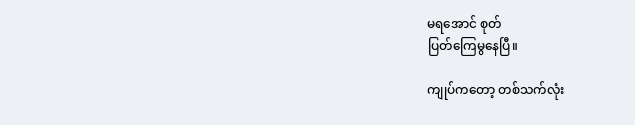မရအောင် စုတ်
ပြတ်ကြေမွနေပြီ။

ကျုပ်ကတော့ တစ်သက်လုံး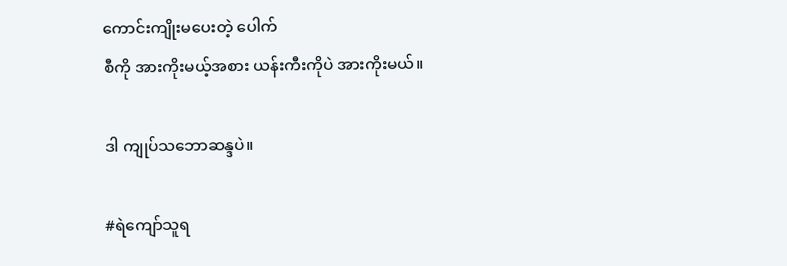ကောင်းကျိုးမပေးတဲ့ ပေါက်
စီကို အားကိုးမယ့်အစား ယန်းကီးကိုပဲ အားကိုးမယ်။

ဒါ ကျုပ်သဘောဆန္ဒပဲ။

#ရဲကျော်သူရ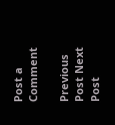Post a Comment

Previous Post Next Post